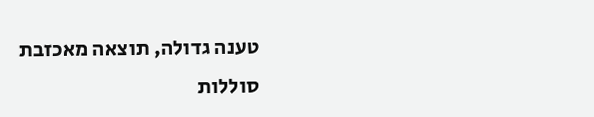טענה גדולה, תוצאה מאכזבת
סוללות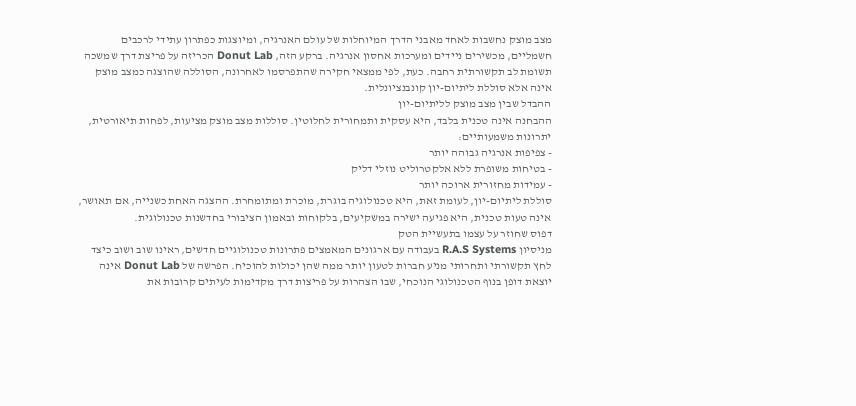מצב מוצק נחשבות לאחד מאבני הדרך המיוחלות של עולם האנרגיה, ומיוצגות כפתרון עתידי לרכבים חשמליים, מכשירים ניידים ומערכות אחסון אנרגיה. ברקע הזה, Donut Lab הכריזה על פריצת דרך שמשכה תשומת לב תקשורתית רחבה. כעת, לפי ממצאי חקירה שהתפרסמו לאחרונה, הסוללה שהוצגה כמצב מוצק אינה אלא סוללת ליתיום-יון קונבנציונלית.
ההבדל שבין מצב מוצק לליתיום-יון
ההבחנה אינה טכנית בלבד, היא עסקית ותמחורית לחלוטין. סוללות מצב מוצק מציעות, לפחות תיאורטית, יתרונות משמעותיים:
- צפיפות אנרגיה גבוהה יותר
- בטיחות משופרת ללא אלקטרוליט נוזלי דליק
- עמידות מחזורית ארוכה יותר
סוללת ליתיום-יון, לעומת זאת, היא טכנולוגיה בוגרת, מוכרת ומתומחרת. ההצגה האחת כשנייה, אם תאושר, אינה טעות טכנית, היא פגיעה ישירה במשקיעים, בלקוחות ובאמון הציבורי בחדשנות טכנולוגית.
דפוס שחוזר על עצמו בתעשיית הטק
מניסיון R.A.S Systems בעבודה עם ארגונים המאמצים פתרונות טכנולוגיים חדשים, ראינו שוב ושוב כיצד לחץ תקשורתי ותחרותי מניע חברות לטעון יותר ממה שהן יכולות להוכיח. הפרשה של Donut Lab אינה יוצאת דופן בנוף הטכנולוגי הנוכחי, שבו הצהרות על פריצות דרך מקדימות לעיתים קרובות את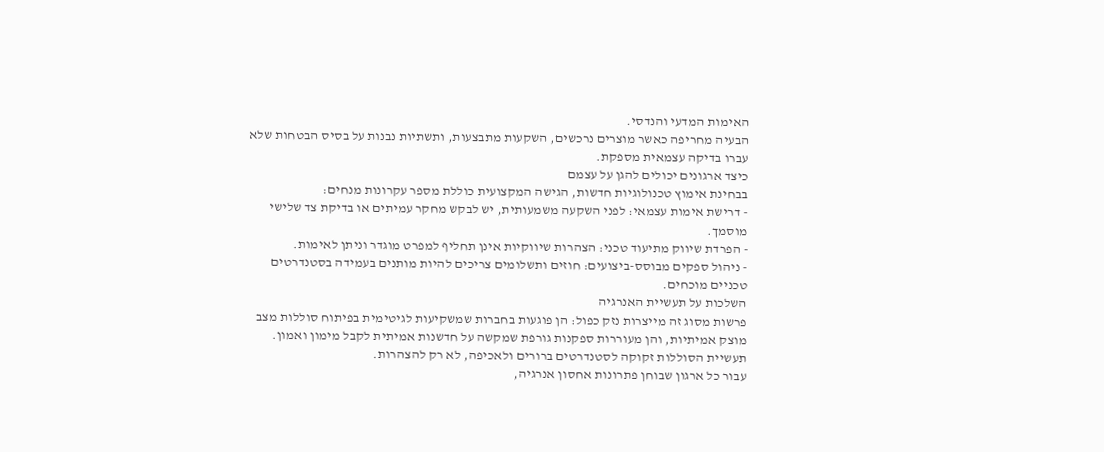האימות המדעי והנדסי.
הבעיה מחריפה כאשר מוצרים נרכשים, השקעות מתבצעות, ותשתיות נבנות על בסיס הבטחות שלא עברו בדיקה עצמאית מספקת.
כיצד ארגונים יכולים להגן על עצמם
בבחינת אימוץ טכנולוגיות חדשות, הגישה המקצועית כוללת מספר עקרונות מנחים:
- דרישת אימות עצמאי: לפני השקעה משמעותית, יש לבקש מחקר עמיתים או בדיקת צד שלישי מוסמך.
- הפרדת שיווק מתיעוד טכני: הצהרות שיווקיות אינן תחליף למפרט מוגדר וניתן לאימות.
- ניהול ספקים מבוסס-ביצועים: חוזים ותשלומים צריכים להיות מותנים בעמידה בסטנדרטים טכניים מוכחים.
השלכות על תעשיית האנרגיה
פרשות מסוג זה מייצרות נזק כפול: הן פוגעות בחברות שמשקיעות לגיטימית בפיתוח סוללות מצב מוצק אמיתיות, והן מעוררות ספקנות גורפת שמקשה על חדשנות אמיתית לקבל מימון ואמון. תעשיית הסוללות זקוקה לסטנדרטים ברורים ולאכיפה, לא רק להצהרות.
עבור כל ארגון שבוחן פתרונות אחסון אנרגיה,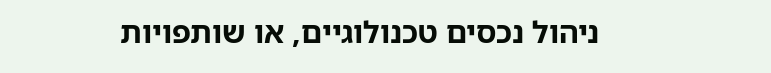ניהול נכסים טכנולוגיים, או שותפויות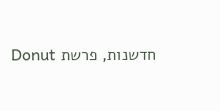חדשנות, פרשת Donut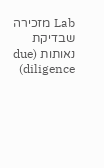Lab מזכירה שבדיקת נאותות (due diligence)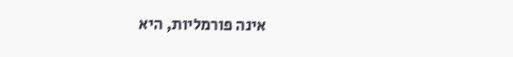אינה פורמליות, היא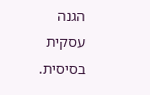הגנה עסקית בסיסית.